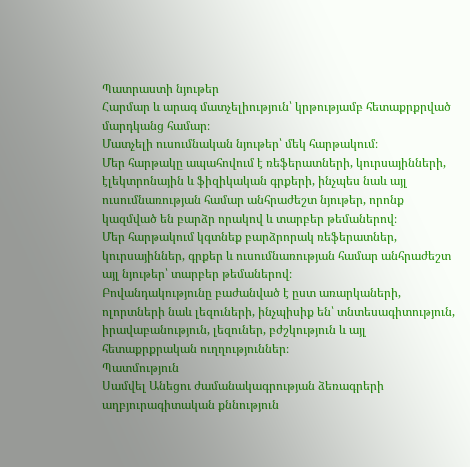Պատրաստի նյութեր
Հարմար և արագ մատչելիություն՝ կրթությամբ հետաքրքրված մարդկանց համար։
Մատչելի ուսումնական նյութեր՝ մեկ հարթակում։
Մեր հարթակը ապահովում է ռեֆերատների, կուրսայինների, էլեկտրոնային և ֆիզիկական գրքերի, ինչպես նաև այլ ուսումնառության համար անհրաժեշտ նյութեր, որոնք կազմված են բարձր որակով և տարբեր թեմաներով։
Մեր հարթակում կգտնեք բարձրորակ ռեֆերատներ, կուրսայիններ, գրքեր և ուսումնառության համար անհրաժեշտ այլ նյութեր՝ տարբեր թեմաներով։
Բովանդակությունը բաժանված է ըստ առարկաների, ոլորտների նաև լեզուների, ինչպիսիք են՝ տնտեսագիտություն, իրավաբանություն, լեզուներ, բժշկություն և այլ հետաքրքրական ուղղություններ։
Պատմություն
Սամվել Անեցու ժամանակագրության ձեռագրերի աղբյուրագիտական քննություն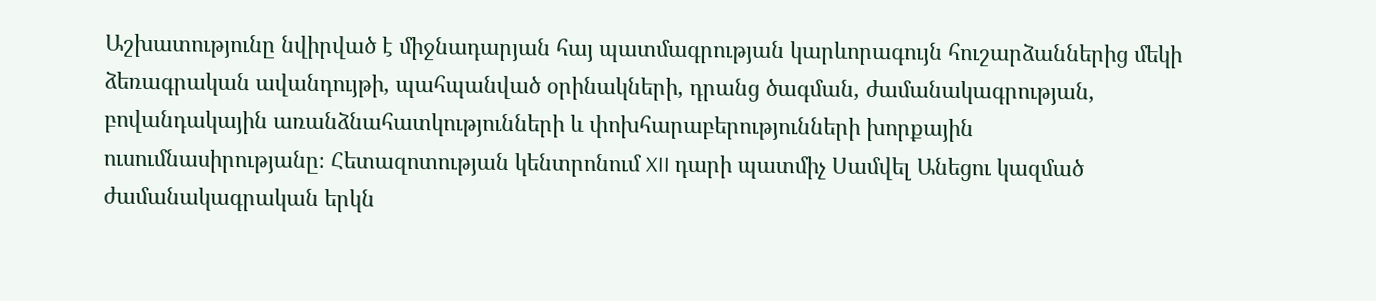Աշխատությունը նվիրված է միջնադարյան հայ պատմագրության կարևորագույն հուշարձաններից մեկի ձեռագրական ավանդույթի, պահպանված օրինակների, դրանց ծագման, ժամանակագրության, բովանդակային առանձնահատկությունների և փոխհարաբերությունների խորքային ուսումնասիրությանը։ Հետազոտության կենտրոնում XII դարի պատմիչ Սամվել Անեցու կազմած ժամանակագրական երկն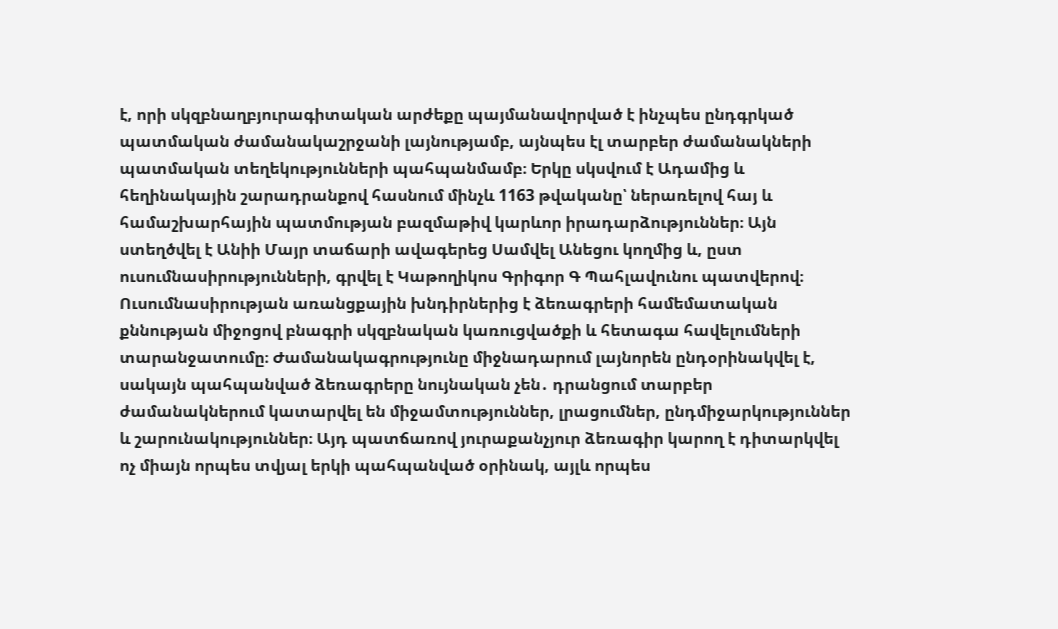է, որի սկզբնաղբյուրագիտական արժեքը պայմանավորված է ինչպես ընդգրկած պատմական ժամանակաշրջանի լայնությամբ, այնպես էլ տարբեր ժամանակների պատմական տեղեկությունների պահպանմամբ։ Երկը սկսվում է Ադամից և հեղինակային շարադրանքով հասնում մինչև 1163 թվականը՝ ներառելով հայ և համաշխարհային պատմության բազմաթիվ կարևոր իրադարձություններ։ Այն ստեղծվել է Անիի Մայր տաճարի ավագերեց Սամվել Անեցու կողմից և, ըստ ուսումնասիրությունների, գրվել է Կաթողիկոս Գրիգոր Գ Պահլավունու պատվերով։ Ուսումնասիրության առանցքային խնդիրներից է ձեռագրերի համեմատական քննության միջոցով բնագրի սկզբնական կառուցվածքի և հետագա հավելումների տարանջատումը։ Ժամանակագրությունը միջնադարում լայնորեն ընդօրինակվել է, սակայն պահպանված ձեռագրերը նույնական չեն․ դրանցում տարբեր ժամանակներում կատարվել են միջամտություններ, լրացումներ, ընդմիջարկություններ և շարունակություններ։ Այդ պատճառով յուրաքանչյուր ձեռագիր կարող է դիտարկվել ոչ միայն որպես տվյալ երկի պահպանված օրինակ, այլև որպես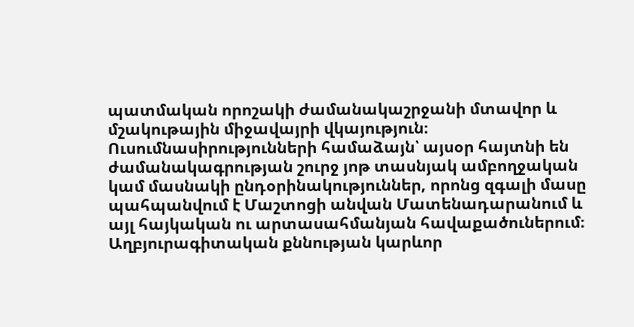պատմական որոշակի ժամանակաշրջանի մտավոր և մշակութային միջավայրի վկայություն։ Ուսումնասիրությունների համաձայն՝ այսօր հայտնի են ժամանակագրության շուրջ յոթ տասնյակ ամբողջական կամ մասնակի ընդօրինակություններ, որոնց զգալի մասը պահպանվում է Մաշտոցի անվան Մատենադարանում և այլ հայկական ու արտասահմանյան հավաքածուներում։ Աղբյուրագիտական քննության կարևոր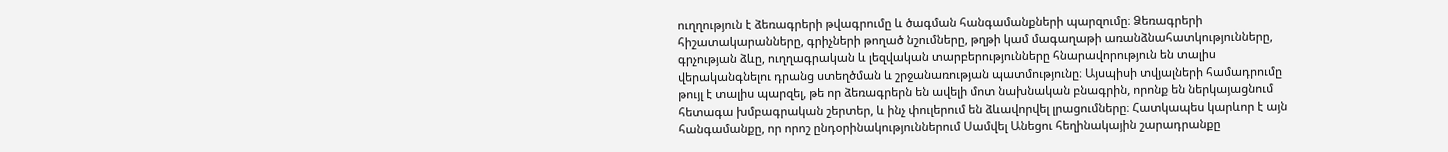ուղղություն է ձեռագրերի թվագրումը և ծագման հանգամանքների պարզումը։ Ձեռագրերի հիշատակարանները, գրիչների թողած նշումները, թղթի կամ մագաղաթի առանձնահատկությունները, գրչության ձևը, ուղղագրական և լեզվական տարբերությունները հնարավորություն են տալիս վերականգնելու դրանց ստեղծման և շրջանառության պատմությունը։ Այսպիսի տվյալների համադրումը թույլ է տալիս պարզել, թե որ ձեռագրերն են ավելի մոտ նախնական բնագրին, որոնք են ներկայացնում հետագա խմբագրական շերտեր, և ինչ փուլերում են ձևավորվել լրացումները։ Հատկապես կարևոր է այն հանգամանքը, որ որոշ ընդօրինակություններում Սամվել Անեցու հեղինակային շարադրանքը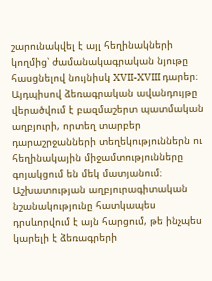շարունակվել է այլ հեղինակների կողմից՝ ժամանակագրական նյութը հասցնելով նույնիսկ XVII-XVIII դարեր։ Այդպիսով ձեռագրական ավանդույթը վերածվում է բազմաշերտ պատմական աղբյուրի, որտեղ տարբեր դարաշրջանների տեղեկություններն ու հեղինակային միջամտությունները գոյակցում են մեկ մատյանում։ Աշխատության աղբյուրագիտական նշանակությունը հատկապես դրսևորվում է այն հարցում, թե ինչպես կարելի է ձեռագրերի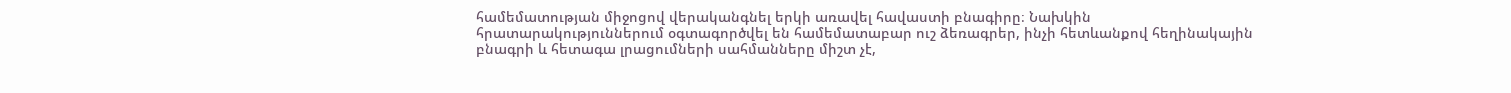համեմատության միջոցով վերականգնել երկի առավել հավաստի բնագիրը։ Նախկին հրատարակություններում օգտագործվել են համեմատաբար ուշ ձեռագրեր, ինչի հետևանքով հեղինակային բնագրի և հետագա լրացումների սահմանները միշտ չէ,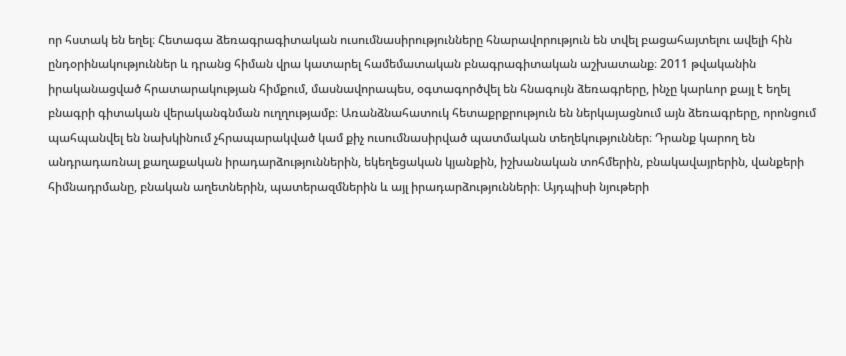որ հստակ են եղել։ Հետագա ձեռագրագիտական ուսումնասիրությունները հնարավորություն են տվել բացահայտելու ավելի հին ընդօրինակություններ և դրանց հիման վրա կատարել համեմատական բնագրագիտական աշխատանք։ 2011 թվականին իրականացված հրատարակության հիմքում, մասնավորապես, օգտագործվել են հնագույն ձեռագրերը, ինչը կարևոր քայլ է եղել բնագրի գիտական վերականգնման ուղղությամբ։ Առանձնահատուկ հետաքրքրություն են ներկայացնում այն ձեռագրերը, որոնցում պահպանվել են նախկինում չհրապարակված կամ քիչ ուսումնասիրված պատմական տեղեկություններ։ Դրանք կարող են անդրադառնալ քաղաքական իրադարձություններին, եկեղեցական կյանքին, իշխանական տոհմերին, բնակավայրերին, վանքերի հիմնադրմանը, բնական աղետներին, պատերազմներին և այլ իրադարձությունների։ Այդպիսի նյութերի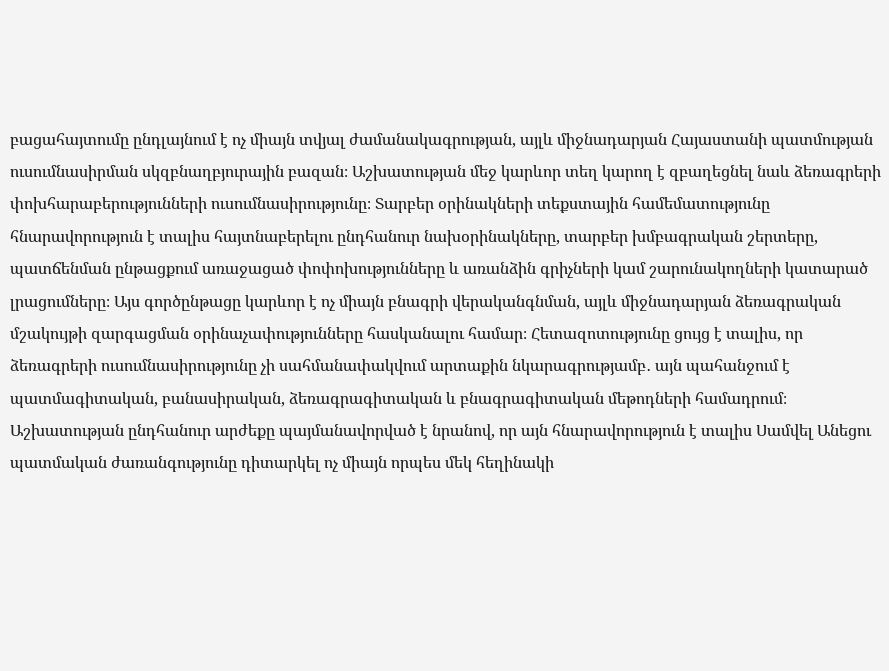բացահայտումը ընդլայնում է ոչ միայն տվյալ ժամանակագրության, այլև միջնադարյան Հայաստանի պատմության ուսումնասիրման սկզբնաղբյուրային բազան։ Աշխատության մեջ կարևոր տեղ կարող է զբաղեցնել նաև ձեռագրերի փոխհարաբերությունների ուսումնասիրությունը։ Տարբեր օրինակների տեքստային համեմատությունը հնարավորություն է տալիս հայտնաբերելու ընդհանուր նախօրինակները, տարբեր խմբագրական շերտերը, պատճենման ընթացքում առաջացած փոփոխությունները և առանձին գրիչների կամ շարունակողների կատարած լրացումները։ Այս գործընթացը կարևոր է ոչ միայն բնագրի վերականգնման, այլև միջնադարյան ձեռագրական մշակույթի զարգացման օրինաչափությունները հասկանալու համար։ Հետազոտությունը ցույց է տալիս, որ ձեռագրերի ուսումնասիրությունը չի սահմանափակվում արտաքին նկարագրությամբ․ այն պահանջում է պատմագիտական, բանասիրական, ձեռագրագիտական և բնագրագիտական մեթոդների համադրում։ Աշխատության ընդհանուր արժեքը պայմանավորված է նրանով, որ այն հնարավորություն է տալիս Սամվել Անեցու պատմական ժառանգությունը դիտարկել ոչ միայն որպես մեկ հեղինակի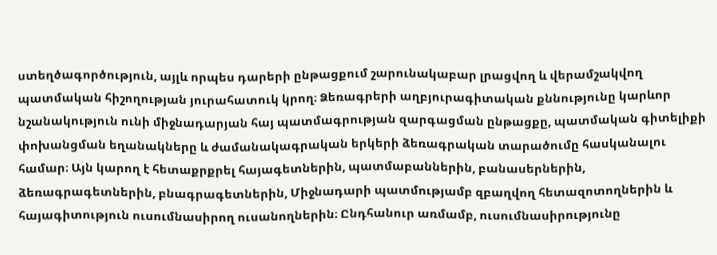ստեղծագործություն, այլև որպես դարերի ընթացքում շարունակաբար լրացվող և վերամշակվող պատմական հիշողության յուրահատուկ կրող։ Ձեռագրերի աղբյուրագիտական քննությունը կարևոր նշանակություն ունի միջնադարյան հայ պատմագրության զարգացման ընթացքը, պատմական գիտելիքի փոխանցման եղանակները և ժամանակագրական երկերի ձեռագրական տարածումը հասկանալու համար։ Այն կարող է հետաքրքրել հայագետներին, պատմաբաններին, բանասերներին, ձեռագրագետներին, բնագրագետներին, Միջնադարի պատմությամբ զբաղվող հետազոտողներին և հայագիտություն ուսումնասիրող ուսանողներին։ Ընդհանուր առմամբ, ուսումնասիրությունը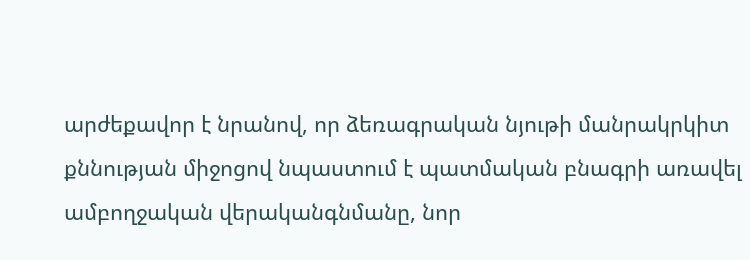արժեքավոր է նրանով, որ ձեռագրական նյութի մանրակրկիտ քննության միջոցով նպաստում է պատմական բնագրի առավել ամբողջական վերականգնմանը, նոր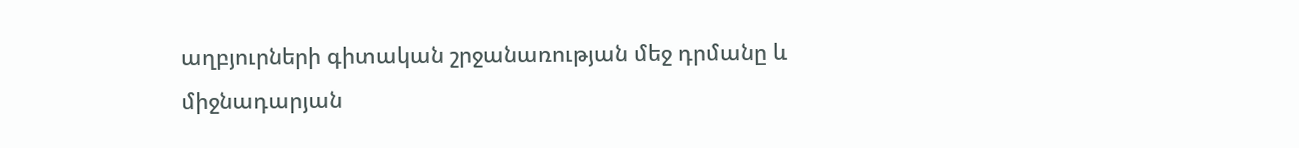աղբյուրների գիտական շրջանառության մեջ դրմանը և միջնադարյան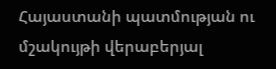Հայաստանի պատմության ու մշակույթի վերաբերյալ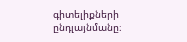գիտելիքների ընդլայնմանը։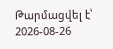Թարմացվել է՝ 2026-08-26